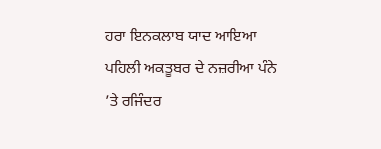ਹਰਾ ਇਨਕਲਾਬ ਯਾਦ ਆਇਆ
ਪਹਿਲੀ ਅਕਤੂਬਰ ਦੇ ਨਜ਼ਰੀਆ ਪੰਨੇ ’ਤੇ ਰਜਿੰਦਰ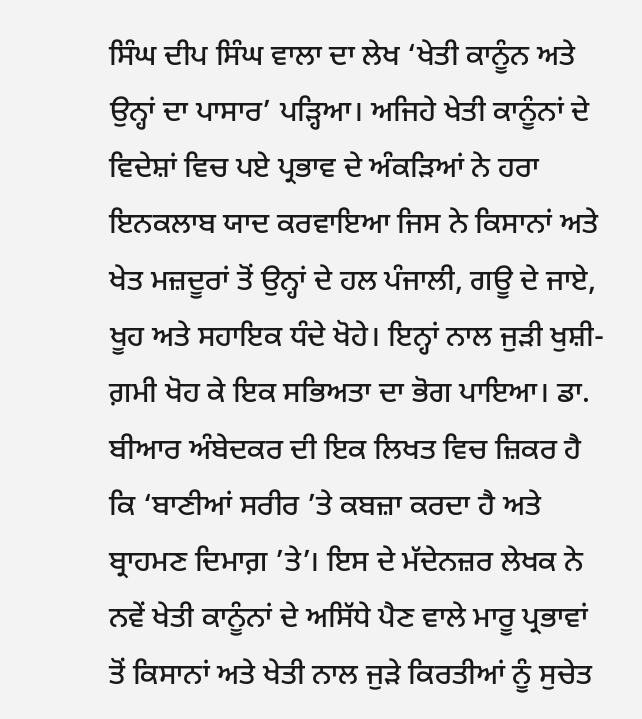ਸਿੰਘ ਦੀਪ ਸਿੰਘ ਵਾਲਾ ਦਾ ਲੇਖ ‘ਖੇਤੀ ਕਾਨੂੰਨ ਅਤੇ ਉਨ੍ਹਾਂ ਦਾ ਪਾਸਾਰ’ ਪੜ੍ਹਿਆ। ਅਜਿਹੇ ਖੇਤੀ ਕਾਨੂੰਨਾਂ ਦੇ ਵਿਦੇਸ਼ਾਂ ਵਿਚ ਪਏ ਪ੍ਰਭਾਵ ਦੇ ਅੰਕੜਿਆਂ ਨੇ ਹਰਾ ਇਨਕਲਾਬ ਯਾਦ ਕਰਵਾਇਆ ਜਿਸ ਨੇ ਕਿਸਾਨਾਂ ਅਤੇ ਖੇਤ ਮਜ਼ਦੂਰਾਂ ਤੋਂ ਉਨ੍ਹਾਂ ਦੇ ਹਲ ਪੰਜਾਲੀ, ਗਊ ਦੇ ਜਾਏ, ਖੂਹ ਅਤੇ ਸਹਾਇਕ ਧੰਦੇ ਖੋਹੇ। ਇਨ੍ਹਾਂ ਨਾਲ ਜੁੜੀ ਖੁਸ਼ੀ-ਗ਼ਮੀ ਖੋਹ ਕੇ ਇਕ ਸਭਿਅਤਾ ਦਾ ਭੋਗ ਪਾਇਆ। ਡਾ. ਬੀਆਰ ਅੰਬੇਦਕਰ ਦੀ ਇਕ ਲਿਖਤ ਵਿਚ ਜ਼ਿਕਰ ਹੈ ਕਿ ‘ਬਾਣੀਆਂ ਸਰੀਰ ’ਤੇ ਕਬਜ਼ਾ ਕਰਦਾ ਹੈ ਅਤੇ ਬ੍ਰਾਹਮਣ ਦਿਮਾਗ਼ ’ਤੇ’। ਇਸ ਦੇ ਮੱਦੇਨਜ਼ਰ ਲੇਖਕ ਨੇ ਨਵੇਂ ਖੇਤੀ ਕਾਨੂੰਨਾਂ ਦੇ ਅਸਿੱਧੇ ਪੈਣ ਵਾਲੇ ਮਾਰੂ ਪ੍ਰਭਾਵਾਂ ਤੋਂ ਕਿਸਾਨਾਂ ਅਤੇ ਖੇਤੀ ਨਾਲ ਜੁੜੇ ਕਿਰਤੀਆਂ ਨੂੰ ਸੁਚੇਤ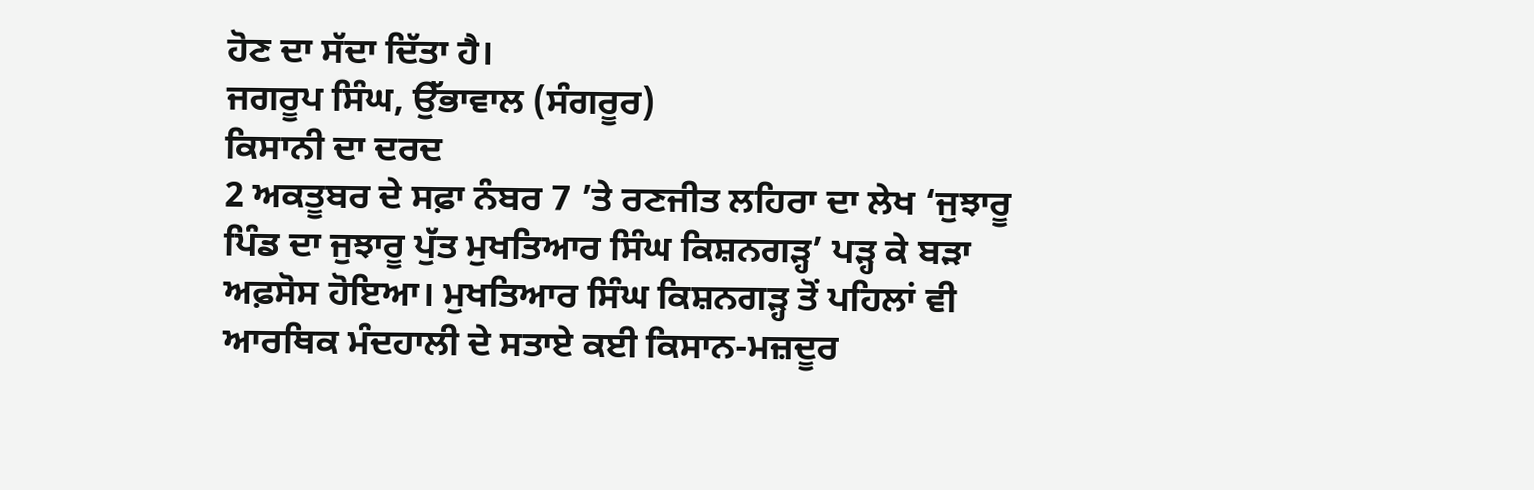ਹੋਣ ਦਾ ਸੱਦਾ ਦਿੱਤਾ ਹੈ।
ਜਗਰੂਪ ਸਿੰਘ, ਉੱਭਾਵਾਲ (ਸੰਗਰੂਰ)
ਕਿਸਾਨੀ ਦਾ ਦਰਦ
2 ਅਕਤੂਬਰ ਦੇ ਸਫ਼ਾ ਨੰਬਰ 7 ’ਤੇ ਰਣਜੀਤ ਲਹਿਰਾ ਦਾ ਲੇਖ ‘ਜੁਝਾਰੂ ਪਿੰਡ ਦਾ ਜੁਝਾਰੂ ਪੁੱਤ ਮੁਖਤਿਆਰ ਸਿੰਘ ਕਿਸ਼ਨਗੜ੍ਹ’ ਪੜ੍ਹ ਕੇ ਬੜਾ ਅਫ਼ਸੋਸ ਹੋਇਆ। ਮੁਖਤਿਆਰ ਸਿੰਘ ਕਿਸ਼ਨਗੜ੍ਹ ਤੋਂ ਪਹਿਲਾਂ ਵੀ ਆਰਥਿਕ ਮੰਦਹਾਲੀ ਦੇ ਸਤਾਏ ਕਈ ਕਿਸਾਨ-ਮਜ਼ਦੂਰ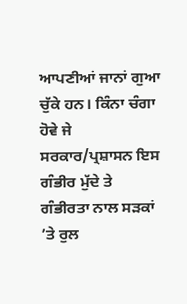ਆਪਣੀਆਂ ਜਾਨਾਂ ਗੁਆ ਚੁੱਕੇ ਹਨ। ਕਿੰਨਾ ਚੰਗਾ ਹੋਵੇ ਜੇ ਸਰਕਾਰ/ਪ੍ਰਸ਼ਾਸਨ ਇਸ ਗੰਭੀਰ ਮੁੱਦੇ ਤੇ ਗੰਭੀਰਤਾ ਨਾਲ ਸੜਕਾਂ ’ਤੇ ਰੁਲ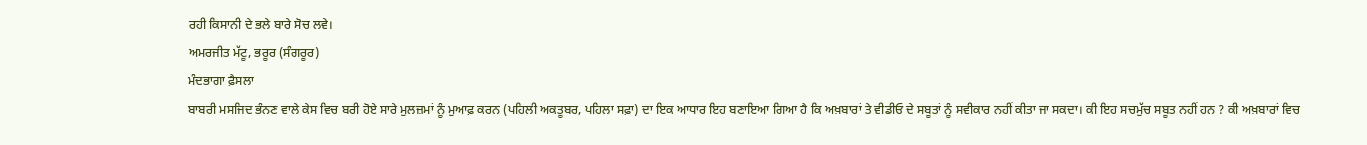ਰਹੀ ਕਿਸਾਨੀ ਦੇ ਭਲੇ ਬਾਰੇ ਸੋਚ ਲਵੇ।
ਅਮਰਜੀਤ ਮੱਟੂ, ਭਰੂਰ (ਸੰਗਰੂਰ)
ਮੰਦਭਾਗਾ ਫ਼ੈਸਲਾ
ਬਾਬਰੀ ਮਸਜਿਦ ਭੰਨਣ ਵਾਲੇ ਕੇਸ ਵਿਚ ਬਰੀ ਹੋਏ ਸਾਰੇ ਮੁਲਜ਼ਮਾਂ ਨੂੰ ਮੁਆਫ਼ ਕਰਨ (ਪਹਿਲੀ ਅਕਤੂਬਰ, ਪਹਿਲਾ ਸਫ਼ਾ) ਦਾ ਇਕ ਆਧਾਰ ਇਹ ਬਣਾਇਆ ਗਿਆ ਹੈ ਕਿ ਅਖ਼ਬਾਰਾਂ ਤੇ ਵੀਡੀਓ ਦੇ ਸਬੂਤਾਂ ਨੂੰ ਸਵੀਕਾਰ ਨਹੀਂ ਕੀਤਾ ਜਾ ਸਕਦਾ। ਕੀ ਇਹ ਸਚਮੁੱਚ ਸਬੂਤ ਨਹੀਂ ਹਨ ? ਕੀ ਅਖ਼ਬਾਰਾਂ ਵਿਚ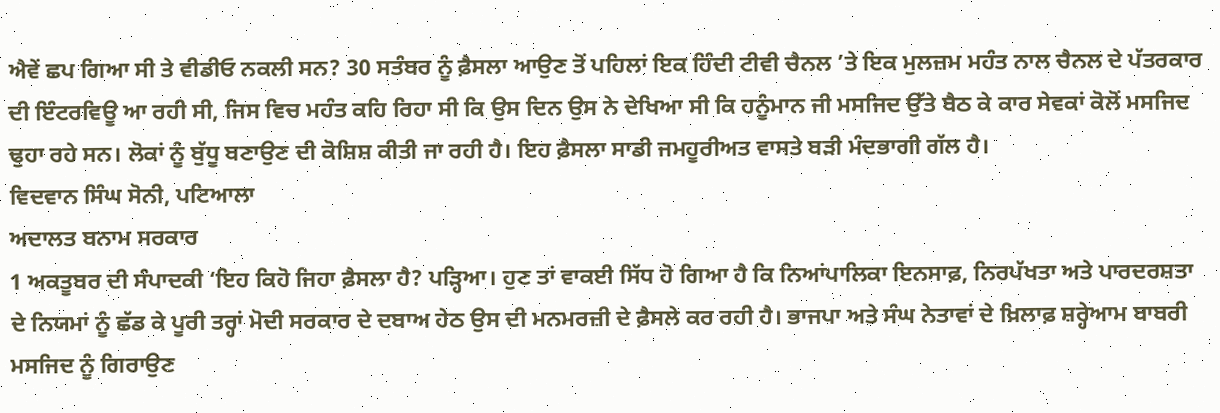ਐਵੇਂ ਛਪ ਗਿਆ ਸੀ ਤੇ ਵੀਡੀਓ ਨਕਲੀ ਸਨ? 30 ਸਤੰਬਰ ਨੂੰ ਫ਼ੈਸਲਾ ਆਉਣ ਤੋਂ ਪਹਿਲਾਂ ਇਕ ਹਿੰਦੀ ਟੀਵੀ ਚੈਨਲ ’ਤੇ ਇਕ ਮੁਲਜ਼ਮ ਮਹੰਤ ਨਾਲ ਚੈਨਲ ਦੇ ਪੱਤਰਕਾਰ ਦੀ ਇੰਟਰਵਿਊ ਆ ਰਹੀ ਸੀ, ਜਿਸ ਵਿਚ ਮਹੰਤ ਕਹਿ ਰਿਹਾ ਸੀ ਕਿ ਉਸ ਦਿਨ ਉਸ ਨੇ ਦੇਖਿਆ ਸੀ ਕਿ ਹਨੂੰਮਾਨ ਜੀ ਮਸਜਿਦ ਉੱਤੇ ਬੈਠ ਕੇ ਕਾਰ ਸੇਵਕਾਂ ਕੋਲੋਂ ਮਸਜਿਦ ਢੁਹਾ ਰਹੇ ਸਨ। ਲੋਕਾਂ ਨੂੰ ਬੁੱਧੂ ਬਣਾਉਣ ਦੀ ਕੋਸ਼ਿਸ਼ ਕੀਤੀ ਜਾ ਰਹੀ ਹੈ। ਇਹ ਫ਼ੈਸਲਾ ਸਾਡੀ ਜਮਹੂਰੀਅਤ ਵਾਸਤੇ ਬੜੀ ਮੰਦਭਾਗੀ ਗੱਲ ਹੈ।
ਵਿਦਵਾਨ ਸਿੰਘ ਸੋਨੀ, ਪਟਿਆਲਾ
ਅਦਾਲਤ ਬਨਾਮ ਸਰਕਾਰ
1 ਅਕਤੂਬਰ ਦੀ ਸੰਪਾਦਕੀ ‘ਇਹ ਕਿਹੋ ਜਿਹਾ ਫ਼ੈਸਲਾ ਹੈ? ਪੜ੍ਹਿਆ। ਹੁਣ ਤਾਂ ਵਾਕਈ ਸਿੱਧ ਹੋ ਗਿਆ ਹੈ ਕਿ ਨਿਆਂਪਾਲਿਕਾ ਇਨਸਾਫ਼, ਨਿਰਪੱਖਤਾ ਅਤੇ ਪਾਰਦਰਸ਼ਤਾ ਦੇ ਨਿਯਮਾਂ ਨੂੰ ਛੱਡ ਕੇ ਪੂਰੀ ਤਰ੍ਹਾਂ ਮੋਦੀ ਸਰਕਾਰ ਦੇ ਦਬਾਅ ਹੇਠ ਉਸ ਦੀ ਮਨਮਰਜ਼ੀ ਦੇ ਫ਼ੈਸਲੇ ਕਰ ਰਹੀ ਹੈ। ਭਾਜਪਾ ਅਤੇ ਸੰਘ ਨੇਤਾਵਾਂ ਦੇ ਖ਼ਿਲਾਫ਼ ਸ਼ਰ੍ਹੇਆਮ ਬਾਬਰੀ ਮਸਜਿਦ ਨੂੰ ਗਿਰਾਉਣ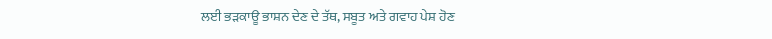ਲਈ ਭੜਕਾਊ ਭਾਸ਼ਨ ਦੇਣ ਦੇ ਤੱਥ, ਸਬੂਤ ਅਤੇ ਗਵਾਹ ਪੇਸ਼ ਹੋਣ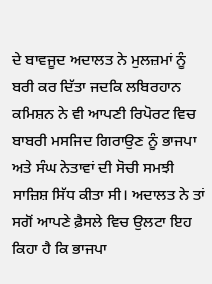ਦੇ ਬਾਵਜੂਦ ਅਦਾਲਤ ਨੇ ਮੁਲਜ਼ਮਾਂ ਨੂੰ ਬਰੀ ਕਰ ਦਿੱਤਾ ਜਦਕਿ ਲਬਿਰਹਾਨ ਕਮਿਸ਼ਨ ਨੇ ਵੀ ਆਪਣੀ ਰਿਪੋਰਟ ਵਿਚ ਬਾਬਰੀ ਮਸਜਿਦ ਗਿਰਾਉਣ ਨੂੰ ਭਾਜਪਾ ਅਤੇ ਸੰਘ ਨੇਤਾਵਾਂ ਦੀ ਸੋਚੀ ਸਮਝੀ ਸਾਜ਼ਿਸ਼ ਸਿੱਧ ਕੀਤਾ ਸੀ। ਅਦਾਲਤ ਨੇ ਤਾਂ ਸਗੋਂ ਆਪਣੇ ਫ਼ੈਸਲੇ ਵਿਚ ਉਲਟਾ ਇਹ ਕਿਹਾ ਹੈ ਕਿ ਭਾਜਪਾ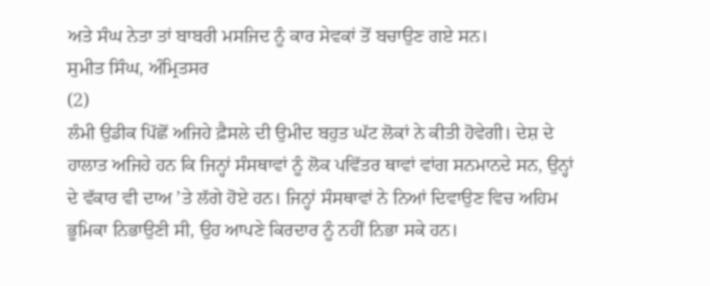ਅਤੇ ਸੰਘ ਨੇਤਾ ਤਾਂ ਬਾਬਰੀ ਮਸਜਿਦ ਨੂੰ ਕਾਰ ਸੇਵਕਾਂ ਤੋਂ ਬਚਾਉਣ ਗਏ ਸਨ।
ਸੁਮੀਤ ਸਿੰਘ, ਅੰਮ੍ਰਿਤਸਰ
(2)
ਲੰਮੀ ਉਡੀਕ ਪਿੱਛੋਂ ਅਜਿਹੇ ਫ਼ੈਸਲੇ ਦੀ ਉਮੀਦ ਬਹੁਤ ਘੱਟ ਲੋਕਾਂ ਨੇ ਕੀਤੀ ਹੋਵੇਗੀ। ਦੇਸ਼ ਦੇ ਹਾਲਾਤ ਅਜਿਹੇ ਹਨ ਕਿ ਜਿਨ੍ਹਾਂ ਸੰਸਥਾਵਾਂ ਨੂੰ ਲੋਕ ਪਵਿੱਤਰ ਥਾਵਾਂ ਵਾਂਗ ਸਨਮਾਨਦੇ ਸਨ, ਉਨ੍ਹਾਂ ਦੇ ਵੱਕਾਰ ਵੀ ਦਾਅ ’ਤੇ ਲੱਗੇ ਹੋਏ ਹਨ। ਜਿਨ੍ਹਾਂ ਸੰਸਥਾਵਾਂ ਨੇ ਨਿਆਂ ਦਿਵਾਉਣ ਵਿਚ ਅਹਿਮ ਭੂਮਿਕਾ ਨਿਭਾਉਣੀ ਸੀ, ਉਹ ਆਪਣੇ ਕਿਰਦਾਰ ਨੂੰ ਨਹੀਂ ਨਿਭਾ ਸਕੇ ਹਨ।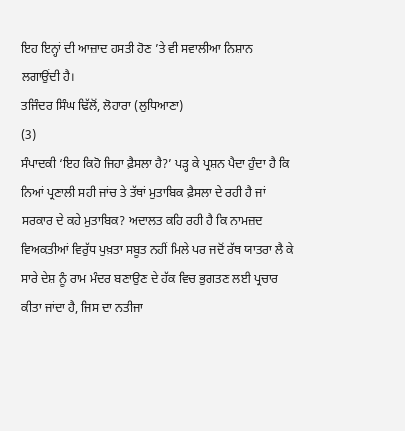ਇਹ ਇਨ੍ਹਾਂ ਦੀ ਆਜ਼ਾਦ ਹਸਤੀ ਹੋਣ ’ਤੇ ਵੀ ਸਵਾਲੀਆ ਨਿਸ਼ਾਨ ਲਗਾਉਂਦੀ ਹੈ।
ਤਜਿੰਦਰ ਸਿੰਘ ਢਿੱਲੋਂ, ਲੋਹਾਰਾ (ਲੁਧਿਆਣਾ)
(3)
ਸੰਪਾਦਕੀ ‘ਇਹ ਕਿਹੋ ਜਿਹਾ ਫ਼ੈਸਲਾ ਹੈ?’ ਪੜ੍ਹ ਕੇ ਪ੍ਰਸ਼ਨ ਪੈਦਾ ਹੁੰਦਾ ਹੈ ਕਿ ਨਿਆਂ ਪ੍ਰਣਾਲੀ ਸਹੀ ਜਾਂਚ ਤੇ ਤੱਥਾਂ ਮੁਤਾਬਿਕ ਫ਼ੈਸਲਾ ਦੇ ਰਹੀ ਹੈ ਜਾਂ ਸਰਕਾਰ ਦੇ ਕਹੇ ਮੁਤਾਬਿਕ? ਅਦਾਲਤ ਕਹਿ ਰਹੀ ਹੈ ਕਿ ਨਾਮਜ਼ਦ ਵਿਅਕਤੀਆਂ ਵਿਰੁੱਧ ਪੁਖ਼ਤਾ ਸਬੂਤ ਨਹੀਂ ਮਿਲੇ ਪਰ ਜਦੋਂ ਰੱਥ ਯਾਤਰਾ ਲੈ ਕੇ ਸਾਰੇ ਦੇਸ਼ ਨੂੰ ਰਾਮ ਮੰਦਰ ਬਣਾਉਣ ਦੇ ਹੱਕ ਵਿਚ ਭੁਗਤਣ ਲਈ ਪ੍ਰਚਾਰ ਕੀਤਾ ਜਾਂਦਾ ਹੈ, ਜਿਸ ਦਾ ਨਤੀਜਾ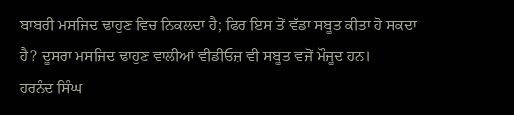ਬਾਬਰੀ ਮਸਜਿਦ ਢਾਹੁਣ ਵਿਚ ਨਿਕਲਦਾ ਹੈ; ਫਿਰ ਇਸ ਤੋਂ ਵੱਡਾ ਸਬੂਤ ਕੀਤਾ ਹੋ ਸਕਦਾ ਹੈ? ਦੂਸਰਾ ਮਸਜਿਦ ਢਾਹੁਣ ਵਾਲੀਆਂ ਵੀਡੀਓਜ਼ ਵੀ ਸਬੂਤ ਵਜੋਂ ਮੌਜੂਦ ਹਨ।
ਹਰਨੰਦ ਸਿੰਘ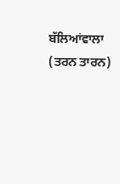ਬੱਲਿਆਂਵਾਲਾ (ਤਰਨ ਤਾਰਨ)